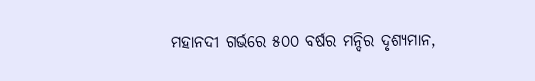ମହାନଦୀ ଗର୍ଭରେ ୫୦୦ ବର୍ଷର ମନ୍ଦିର ଦୃଶ୍ୟମାନ,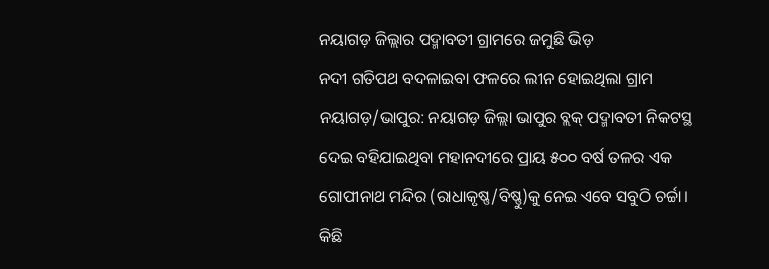ନୟାଗଡ଼ ଜିଲ୍ଲାର ପଦ୍ମାବତୀ ଗ୍ରାମରେ ଜମୁଛି ଭିଡ଼
ନଦୀ ଗତିପଥ ବଦଳାଇବା ଫଳରେ ଲୀନ ହୋଇଥିଲା ଗ୍ରାମ
ନୟାଗଡ଼/ଭାପୁର: ନୟାଗଡ଼ ଜିଲ୍ଲା ଭାପୁର ବ୍ଲକ୍ ପଦ୍ମାବତୀ ନିକଟସ୍ଥ ଦେଇ ବହିଯାଇଥିବା ମହାନଦୀରେ ପ୍ରାୟ ୫୦୦ ବର୍ଷ ତଳର ଏକ ଗୋପୀନାଥ ମନ୍ଦିର (ରାଧାକୃଷ୍ଣ/ବିଷ୍ଣୁ)କୁ ନେଇ ଏବେ ସବୁଠି ଚର୍ଚ୍ଚା। କିଛି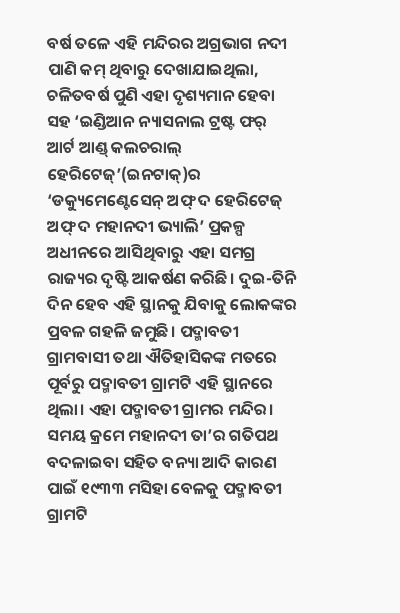ବର୍ଷ ତଳେ ଏହି ମନ୍ଦିରର ଅଗ୍ରଭାଗ ନଦୀ ପାଣି କମ୍ ଥିବାରୁ ଦେଖାଯାଇଥିଲା, ଚଳିତବର୍ଷ ପୁଣି ଏହା ଦୃଶ୍ୟମାନ ହେବା ସହ ‘ଇଣ୍ଡିଆନ ନ୍ୟାସନାଲ ଟ୍ରଷ୍ଟ ଫର୍ ଆର୍ଟ ଆଣ୍ଡ୍ କଲଚରାଲ୍ ହେରିଟେଜ୍’(ଇନଟାକ୍)ର ‘ଡକ୍ୟୁମେଣ୍ଟେସେନ୍ ଅଫ୍ ଦ ହେରିଟେଜ୍ ଅଫ୍ ଦ ମହାନଦୀ ଭ୍ୟାଲି’ ପ୍ରକଳ୍ପ ଅଧୀନରେ ଆସିଥିବାରୁ ଏହା ସମଗ୍ର ରାଜ୍ୟର ଦୃଷ୍ଟି ଆକର୍ଷଣ କରିଛି। ଦୁଇ-ତିନି ଦିନ ହେବ ଏହି ସ୍ଥାନକୁ ଯିବାକୁ ଲୋକଙ୍କର ପ୍ରବଳ ଗହଳି ଜମୁଛି। ପଦ୍ମାବତୀ ଗ୍ରାମବାସୀ ତଥା ଐତିହାସିକଙ୍କ ମତରେ ପୂର୍ବରୁ ପଦ୍ମାବତୀ ଗ୍ରାମଟି ଏହି ସ୍ଥାନରେ ଥିଲା। ଏହା ପଦ୍ମାବତୀ ଗ୍ରାମର ମନ୍ଦିର। ସମୟ କ୍ରମେ ମହାନଦୀ ତା’ର ଗତିପଥ ବଦଳାଇବା ସହିତ ବନ୍ୟା ଆଦି କାରଣ ପାଇଁ ୧୯୩୩ ମସିହା ବେଳକୁ ପଦ୍ମାବତୀ ଗ୍ରାମଟି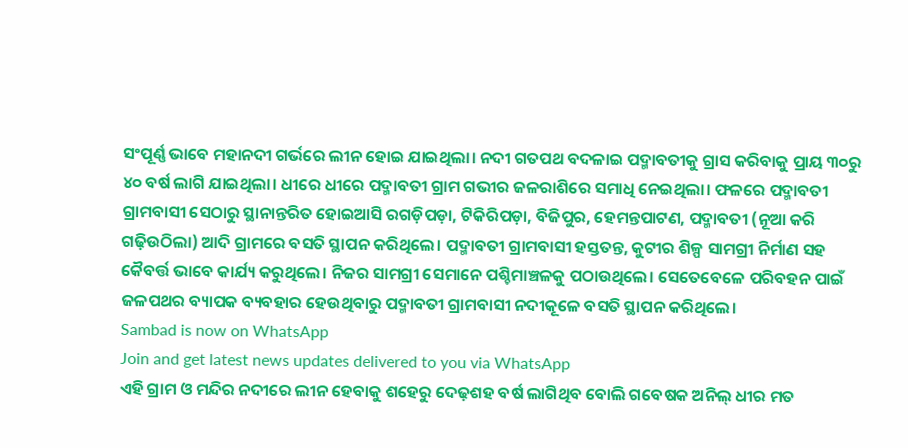ସଂପୂର୍ଣ୍ଣ ଭାବେ ମହାନଦୀ ଗର୍ଭରେ ଲୀନ ହୋଇ ଯାଇଥିଲା। ନଦୀ ଗତପଥ ବଦଳାଇ ପଦ୍ମାବତୀକୁ ଗ୍ରାସ କରିବାକୁ ପ୍ରାୟ ୩୦ରୁ ୪୦ ବର୍ଷ ଲାଗି ଯାଇଥିଲା। ଧୀରେ ଧୀରେ ପଦ୍ମାବତୀ ଗ୍ରାମ ଗଭୀର ଜଳରାଶିରେ ସମାଧି ନେଇଥିଲା। ଫଳରେ ପଦ୍ମାବତୀ ଗ୍ରାମବାସୀ ସେଠାରୁ ସ୍ଥାନାନ୍ତରିତ ହୋଇଆସି ରଗଡ଼ିପଡ଼ା, ଟିକିରିପଡ଼ା, ବିଜିପୁର, ହେମନ୍ତପାଟଣ, ପଦ୍ମାବତୀ (ନୂଆ କରି ଗଢ଼ିଉଠିଲା) ଆଦି ଗ୍ରାମରେ ବସତି ସ୍ଥାପନ କରିଥିଲେ। ପଦ୍ମାବତୀ ଗ୍ରାମବାସୀ ହସ୍ତତନ୍ତ, କୁଟୀର ଶିଳ୍ପ ସାମଗ୍ରୀ ନିର୍ମାଣ ସହ କୈବର୍ତ୍ତ ଭାବେ କାର୍ଯ୍ୟ କରୁଥିଲେ। ନିଜର ସାମଗ୍ରୀ ସେମାନେ ପଶ୍ଚିମାଞ୍ଚଳକୁ ପଠାଉଥିଲେ। ସେତେବେଳେ ପରିବହନ ପାଇଁ ଜଳପଥର ବ୍ୟାପକ ବ୍ୟବହାର ହେଉଥିବାରୁ ପଦ୍ମାବତୀ ଗ୍ରାମବାସୀ ନଦୀକୂଳେ ବସତି ସ୍ଥାପନ କରିଥିଲେ।
Sambad is now on WhatsApp
Join and get latest news updates delivered to you via WhatsApp
ଏହି ଗ୍ରାମ ଓ ମନ୍ଦିର ନଦୀରେ ଲୀନ ହେବାକୁ ଶହେରୁ ଦେଢ଼ଶହ ବର୍ଷ ଲାଗିଥିବ ବୋଲି ଗବେଷକ ଅନିଲ୍ ଧୀର ମତ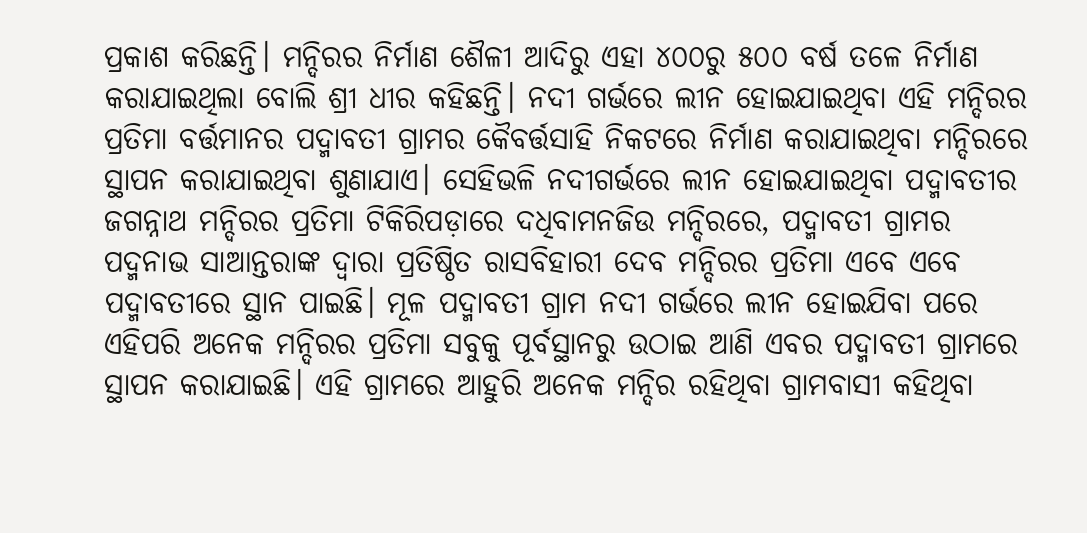ପ୍ରକାଶ କରିଛନ୍ତି। ମନ୍ଦିରର ନିର୍ମାଣ ଶୈଳୀ ଆଦିରୁ ଏହା ୪୦୦ରୁ ୫୦୦ ବର୍ଷ ତଳେ ନିର୍ମାଣ କରାଯାଇଥିଲା ବୋଲି ଶ୍ରୀ ଧୀର କହିଛନ୍ତି। ନଦୀ ଗର୍ଭରେ ଲୀନ ହୋଇଯାଇଥିବା ଏହି ମନ୍ଦିରର ପ୍ରତିମା ବର୍ତ୍ତମାନର ପଦ୍ମାବତୀ ଗ୍ରାମର କୈବର୍ତ୍ତସାହି ନିକଟରେ ନିର୍ମାଣ କରାଯାଇଥିବା ମନ୍ଦିରରେ ସ୍ଥାପନ କରାଯାଇଥିବା ଶୁଣାଯାଏ। ସେହିଭଳି ନଦୀଗର୍ଭରେ ଲୀନ ହୋଇଯାଇଥିବା ପଦ୍ମାବତୀର ଜଗନ୍ନାଥ ମନ୍ଦିରର ପ୍ରତିମା ଟିକିରିପଡ଼ାରେ ଦଧିବାମନଜିଉ ମନ୍ଦିରରେ, ପଦ୍ମାବତୀ ଗ୍ରାମର ପଦ୍ମନାଭ ସାଆନ୍ତରାଙ୍କ ଦ୍ବାରା ପ୍ରତିଷ୍ଠିତ ରାସବିହାରୀ ଦେବ ମନ୍ଦିରର ପ୍ରତିମା ଏବେ ଏବେ ପଦ୍ମାବତୀରେ ସ୍ଥାନ ପାଇଛି। ମୂଳ ପଦ୍ମାବତୀ ଗ୍ରାମ ନଦୀ ଗର୍ଭରେ ଲୀନ ହୋଇଯିବା ପରେ ଏହିପରି ଅନେକ ମନ୍ଦିରର ପ୍ରତିମା ସବୁକୁ ପୂର୍ବସ୍ଥାନରୁ ଉଠାଇ ଆଣି ଏବର ପଦ୍ମାବତୀ ଗ୍ରାମରେ ସ୍ଥାପନ କରାଯାଇଛି। ଏହି ଗ୍ରାମରେ ଆହୁରି ଅନେକ ମନ୍ଦିର ରହିଥିବା ଗ୍ରାମବାସୀ କହିଥିବା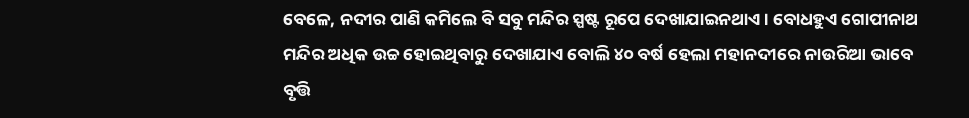ବେଳେ, ନଦୀର ପାଣି କମିଲେ ବି ସବୁ ମନ୍ଦିର ସ୍ପଷ୍ଟ ରୂପେ ଦେଖାଯାଇନଥାଏ। ବୋଧହୁଏ ଗୋପୀନାଥ ମନ୍ଦିର ଅଧିକ ଉଚ୍ଚ ହୋଇଥିବାରୁ ଦେଖାଯାଏ ବୋଲି ୪୦ ବର୍ଷ ହେଲା ମହାନଦୀରେ ନାଉରିଆ ଭାବେ ବୃତ୍ତି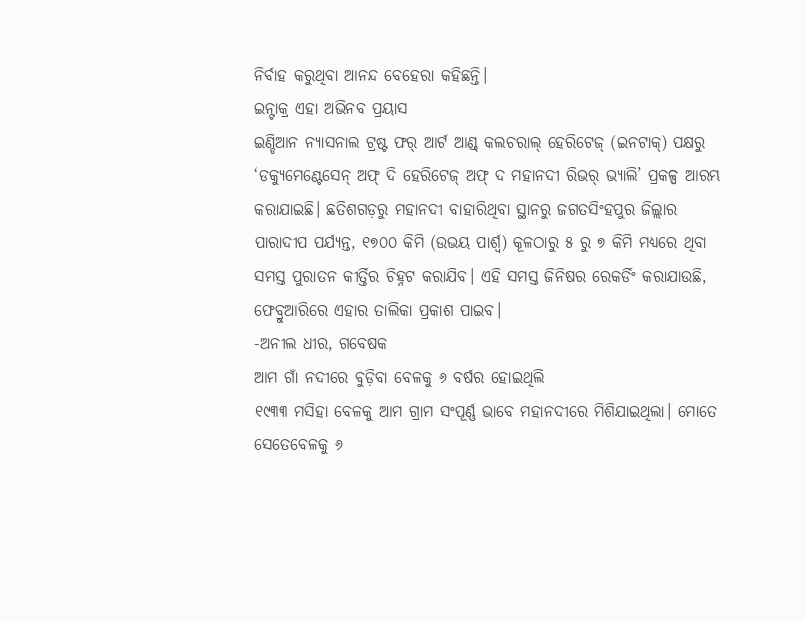ନିର୍ବାହ କରୁଥିବା ଆନନ୍ଦ ବେହେରା କହିଛନ୍ତି।
ଇନ୍ଟାକ୍ର ଏହା ଅଭିନବ ପ୍ରୟାସ
ଇଣ୍ଡିଆନ ନ୍ୟାସନାଲ ଟ୍ରଷ୍ଟ ଫର୍ ଆର୍ଟ ଆଣ୍ଡ୍ କଲଚରାଲ୍ ହେରିଟେଜ୍ (ଇନଟାକ୍) ପକ୍ଷରୁ ‘ଡକ୍ୟୁମେଣ୍ଟେସେନ୍ ଅଫ୍ ଦି ହେରିଟେଜ୍ ଅଫ୍ ଦ ମହାନଦୀ ରିଭର୍ ଭ୍ୟାଲି’ ପ୍ରକଳ୍ପ ଆରମ୍ଭ କରାଯାଇଛି। ଛତିଶଗଡ଼ରୁ ମହାନଦୀ ବାହାରିଥିବା ସ୍ଥାନରୁ ଜଗତସିଂହପୁର ଜିଲ୍ଲାର ପାରାଦୀପ ପର୍ଯ୍ୟନ୍ତ, ୧୭୦୦ କିମି (ଉଭୟ ପାର୍ଶ୍ବ) କୂଳଠାରୁ ୫ ରୁ ୭ କିମି ମଧ୍ୟରେ ଥିବା ସମସ୍ତ ପୁରାତନ କୀର୍ତ୍ତିର ଚିହ୍ନଟ କରାଯିବ। ଏହି ସମସ୍ତ ଜିନିଷର ରେକର୍ଡିଂ କରାଯାଉଛି, ଫେବ୍ରୁଆରିରେ ଏହାର ତାଲିକା ପ୍ରକାଶ ପାଇବ।
-ଅନୀଲ ଧୀର, ଗବେଷକ
ଆମ ଗାଁ ନଦୀରେ ବୁଡ଼ିବା ବେଳକୁ ୬ ବର୍ଷର ହୋଇଥିଲି
୧୯୩୩ ମସିହା ବେଳକୁ ଆମ ଗ୍ରାମ ସଂପୂର୍ଣ୍ଣ ଭାବେ ମହାନଦୀରେ ମିଶିଯାଇଥିଲା। ମୋତେ ସେତେବେଳକୁ ୬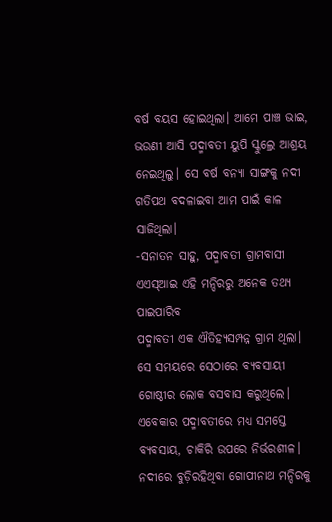ବର୍ଷ ବୟସ ହୋଇଥିଲା। ଆମେ ପାଞ୍ଚ ଭାଇ, ଭଉଣୀ ଆସି ପଦ୍ମାବତୀ ୟୁପି ସ୍କୁଲ୍ରେ ଆଶ୍ରୟ ନେଇଥିଲୁ। ସେ ବର୍ଷ ବନ୍ୟା ସାଙ୍ଗକୁ ନଦୀ ଗତିପଥ ବଦଳାଇବା ଆମ ପାଇଁ କାଳ ସାଜିଥିଲା।
-ସନାତନ ସାହୁ, ପଦ୍ମାବତୀ ଗ୍ରାମବାସୀ
ଏଏସ୍ଆଇ ଏହି ମନ୍ଦିରରୁ ଅନେକ ତଥ୍ୟ ପାଇପାରିବ
ପଦ୍ମାବତୀ ଏକ ଐତିହ୍ୟସମ୍ପନ୍ନ ଗ୍ରାମ ଥିଲା। ସେ ସମୟରେ ସେଠାରେ ବ୍ୟବସାୟୀ ଗୋଷ୍ଠୀର ଲୋକ ବସବାସ କରୁଥିଲେ। ଏବେକାର ପଦ୍ମାବତୀରେ ମଧ୍ୟ ସମସ୍ତେ ବ୍ୟବସାୟ, ଚାକିରି ଉପରେ ନିର୍ଭରଶୀଳ। ନଦୀରେ ବୁଡ଼ିରହିଥିବା ଗୋପୀନାଥ ମନ୍ଦିରକୁ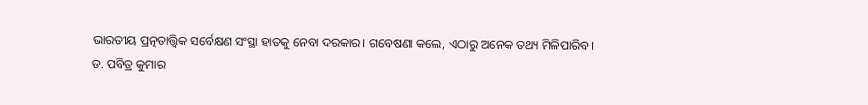ଭାରତୀୟ ପ୍ରତ୍ନତାତ୍ତ୍ବିକ ସର୍ବେକ୍ଷଣ ସଂସ୍ଥା ହାତକୁ ନେବା ଦରକାର। ଗବେଷଣା କଲେ, ଏଠାରୁ ଅନେକ ତଥ୍ୟ ମିଳିପାରିବ।
ଡ. ପବିତ୍ର କୁମାର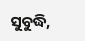ସୁବୁଦ୍ଧି,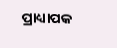ପ୍ରାଧ୍ୟାପକ